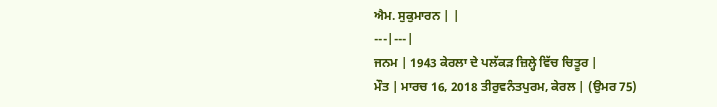ਐਮ. ਸੁਕੁਮਾਰਨ | |
---|---|
ਜਨਮ | 1943 ਕੇਰਲਾ ਦੇ ਪਲੱਕੜ ਜ਼ਿਲ੍ਹੇ ਵਿੱਚ ਚਿਤੂਰ |
ਮੌਤ | ਮਾਰਚ 16, 2018 ਤੀਰੁਵਨੰਤਪੁਰਮ, ਕੇਰਲ | (ਉਮਰ 75)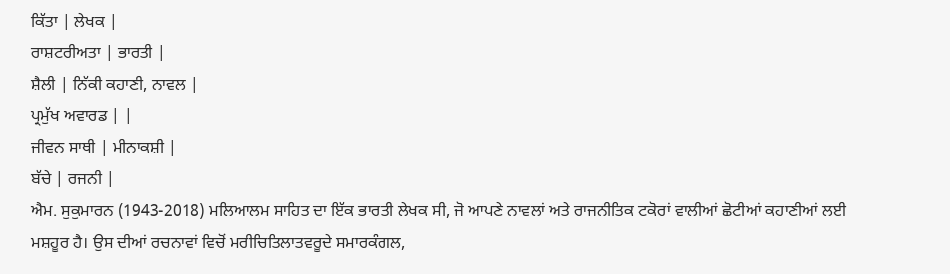ਕਿੱਤਾ | ਲੇਖਕ |
ਰਾਸ਼ਟਰੀਅਤਾ | ਭਾਰਤੀ |
ਸ਼ੈਲੀ | ਨਿੱਕੀ ਕਹਾਣੀ, ਨਾਵਲ |
ਪ੍ਰਮੁੱਖ ਅਵਾਰਡ | |
ਜੀਵਨ ਸਾਥੀ | ਮੀਨਾਕਸ਼ੀ |
ਬੱਚੇ | ਰਜਨੀ |
ਐਮ. ਸੁਕੁਮਾਰਨ (1943-2018) ਮਲਿਆਲਮ ਸਾਹਿਤ ਦਾ ਇੱਕ ਭਾਰਤੀ ਲੇਖਕ ਸੀ, ਜੋ ਆਪਣੇ ਨਾਵਲਾਂ ਅਤੇ ਰਾਜਨੀਤਿਕ ਟਕੋਰਾਂ ਵਾਲੀਆਂ ਛੋਟੀਆਂ ਕਹਾਣੀਆਂ ਲਈ ਮਸ਼ਹੂਰ ਹੈ। ਉਸ ਦੀਆਂ ਰਚਨਾਵਾਂ ਵਿਚੋਂ ਮਰੀਚਿਤਿਲਾਤਵਰੂਦੇ ਸਮਾਰਕੰਗਲ,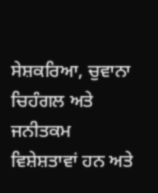ਸੇਸ਼ਕਰਿਆ, ਚੁਵਾਨਾ ਚਿਹੰਗਲ ਅਤੇ ਜਨੀਤਕਮ ਵਿਸ਼ੇਸ਼ਤਾਵਾਂ ਹਨ ਅਤੇ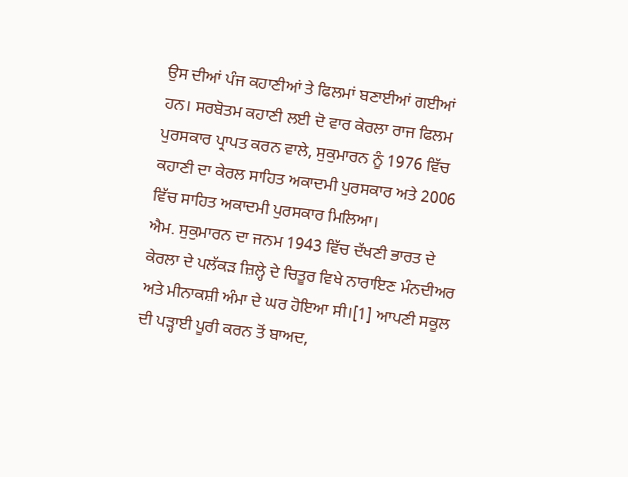ਉਸ ਦੀਆਂ ਪੰਜ ਕਹਾਣੀਆਂ ਤੇ ਫਿਲਮਾਂ ਬਣਾਈਆਂ ਗਈਆਂ ਹਨ। ਸਰਬੋਤਮ ਕਹਾਣੀ ਲਈ ਦੋ ਵਾਰ ਕੇਰਲਾ ਰਾਜ ਫਿਲਮ ਪੁਰਸਕਾਰ ਪ੍ਰਾਪਤ ਕਰਨ ਵਾਲੇ, ਸੁਕੁਮਾਰਨ ਨੂੰ 1976 ਵਿੱਚ ਕਹਾਣੀ ਦਾ ਕੇਰਲ ਸਾਹਿਤ ਅਕਾਦਮੀ ਪੁਰਸਕਾਰ ਅਤੇ 2006 ਵਿੱਚ ਸਾਹਿਤ ਅਕਾਦਮੀ ਪੁਰਸਕਾਰ ਮਿਲਿਆ।
ਐਮ. ਸੁਕੁਮਾਰਨ ਦਾ ਜਨਮ 1943 ਵਿੱਚ ਦੱਖਣੀ ਭਾਰਤ ਦੇ ਕੇਰਲਾ ਦੇ ਪਲੱਕੜ ਜ਼ਿਲ੍ਹੇ ਦੇ ਚਿਤੂਰ ਵਿਖੇ ਨਾਰਾਇਣ ਮੰਨਦੀਅਰ ਅਤੇ ਮੀਨਾਕਸ਼ੀ ਅੰਮਾ ਦੇ ਘਰ ਹੋਇਆ ਸੀ।[1] ਆਪਣੀ ਸਕੂਲ ਦੀ ਪੜ੍ਹਾਈ ਪੂਰੀ ਕਰਨ ਤੋਂ ਬਾਅਦ,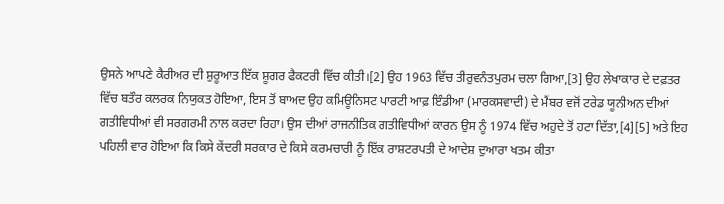ਉਸਨੇ ਆਪਣੇ ਕੈਰੀਅਰ ਦੀ ਸ਼ੁਰੂਆਤ ਇੱਕ ਸ਼ੂਗਰ ਫੈਕਟਰੀ ਵਿੱਚ ਕੀਤੀ।[2] ਉਹ 1963 ਵਿੱਚ ਤੀਰੁਵਨੰਤਪੁਰਮ ਚਲਾ ਗਿਆ,[3] ਉਹ ਲੇਖਾਕਾਰ ਦੇ ਦਫ਼ਤਰ ਵਿੱਚ ਬਤੌਰ ਕਲਰਕ ਨਿਯੁਕਤ ਹੋਇਆ, ਇਸ ਤੋਂ ਬਾਅਦ ਉਹ ਕਮਿਊਨਿਸਟ ਪਾਰਟੀ ਆਫ਼ ਇੰਡੀਆ (ਮਾਰਕਸਵਾਦੀ) ਦੇ ਮੈਂਬਰ ਵਜੋਂ ਟਰੇਡ ਯੂਨੀਅਨ ਦੀਆਂ ਗਤੀਵਿਧੀਆਂ ਵੀ ਸਰਗਰਮੀ ਨਾਲ ਕਰਦਾ ਰਿਹਾ। ਉਸ ਦੀਆਂ ਰਾਜਨੀਤਿਕ ਗਤੀਵਿਧੀਆਂ ਕਾਰਨ ਉਸ ਨੂੰ 1974 ਵਿੱਚ ਅਹੁਦੇ ਤੋਂ ਹਟਾ ਦਿੱਤਾ,[4][5] ਅਤੇ ਇਹ ਪਹਿਲੀ ਵਾਰ ਹੋਇਆ ਕਿ ਕਿਸੇ ਕੇਂਦਰੀ ਸਰਕਾਰ ਦੇ ਕਿਸੇ ਕਰਮਚਾਰੀ ਨੂੰ ਇੱਕ ਰਾਸ਼ਟਰਪਤੀ ਦੇ ਆਦੇਸ਼ ਦੁਆਰਾ ਖਤਮ ਕੀਤਾ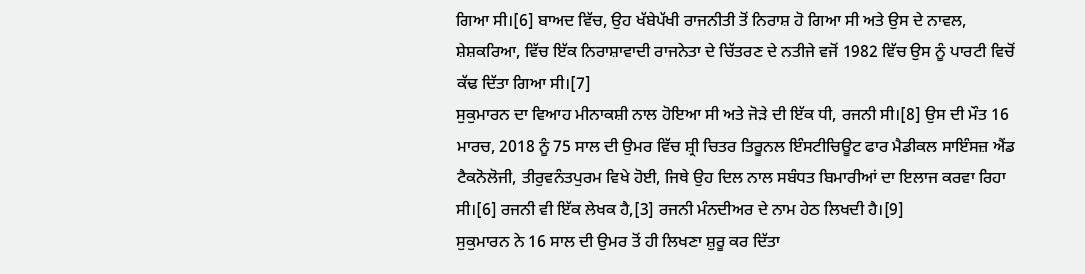ਗਿਆ ਸੀ।[6] ਬਾਅਦ ਵਿੱਚ, ਉਹ ਖੱਬੇਪੱਖੀ ਰਾਜਨੀਤੀ ਤੋਂ ਨਿਰਾਸ਼ ਹੋ ਗਿਆ ਸੀ ਅਤੇ ਉਸ ਦੇ ਨਾਵਲ, ਸ਼ੇਸ਼ਕਰਿਆ, ਵਿੱਚ ਇੱਕ ਨਿਰਾਸ਼ਾਵਾਦੀ ਰਾਜਨੇਤਾ ਦੇ ਚਿੱਤਰਣ ਦੇ ਨਤੀਜੇ ਵਜੋਂ 1982 ਵਿੱਚ ਉਸ ਨੂੰ ਪਾਰਟੀ ਵਿਚੋਂ ਕੱਢ ਦਿੱਤਾ ਗਿਆ ਸੀ।[7]
ਸੁਕੁਮਾਰਨ ਦਾ ਵਿਆਹ ਮੀਨਾਕਸ਼ੀ ਨਾਲ ਹੋਇਆ ਸੀ ਅਤੇ ਜੋੜੇ ਦੀ ਇੱਕ ਧੀ, ਰਜਨੀ ਸੀ।[8] ਉਸ ਦੀ ਮੌਤ 16 ਮਾਰਚ, 2018 ਨੂੰ 75 ਸਾਲ ਦੀ ਉਮਰ ਵਿੱਚ ਸ਼੍ਰੀ ਚਿਤਰ ਤਿਰੂਨਲ ਇੰਸਟੀਚਿਊਟ ਫਾਰ ਮੈਡੀਕਲ ਸਾਇੰਸਜ਼ ਐਂਡ ਟੈਕਨੋਲੋਜੀ, ਤੀਰੁਵਨੰਤਪੁਰਮ ਵਿਖੇ ਹੋਈ, ਜਿਥੇ ਉਹ ਦਿਲ ਨਾਲ ਸਬੰਧਤ ਬਿਮਾਰੀਆਂ ਦਾ ਇਲਾਜ ਕਰਵਾ ਰਿਹਾ ਸੀ।[6] ਰਜਨੀ ਵੀ ਇੱਕ ਲੇਖਕ ਹੈ,[3] ਰਜਨੀ ਮੰਨਦੀਅਰ ਦੇ ਨਾਮ ਹੇਠ ਲਿਖਦੀ ਹੈ।[9]
ਸੁਕੁਮਾਰਨ ਨੇ 16 ਸਾਲ ਦੀ ਉਮਰ ਤੋਂ ਹੀ ਲਿਖਣਾ ਸ਼ੁਰੂ ਕਰ ਦਿੱਤਾ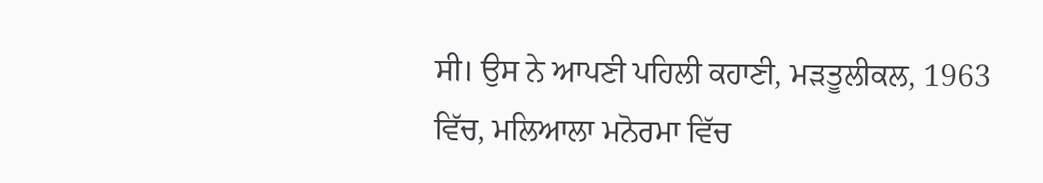ਸੀ। ਉਸ ਨੇ ਆਪਣੀ ਪਹਿਲੀ ਕਹਾਣੀ, ਮੜਤੂਲੀਕਲ, 1963 ਵਿੱਚ, ਮਲਿਆਲਾ ਮਨੋਰਮਾ ਵਿੱਚ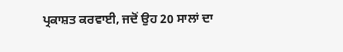ਪ੍ਰਕਾਸ਼ਤ ਕਰਵਾਈ, ਜਦੋਂ ਉਹ 20 ਸਾਲਾਂ ਦਾ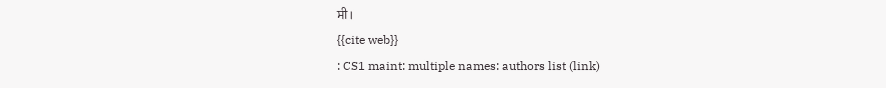ਸੀ।
{{cite web}}
: CS1 maint: multiple names: authors list (link)